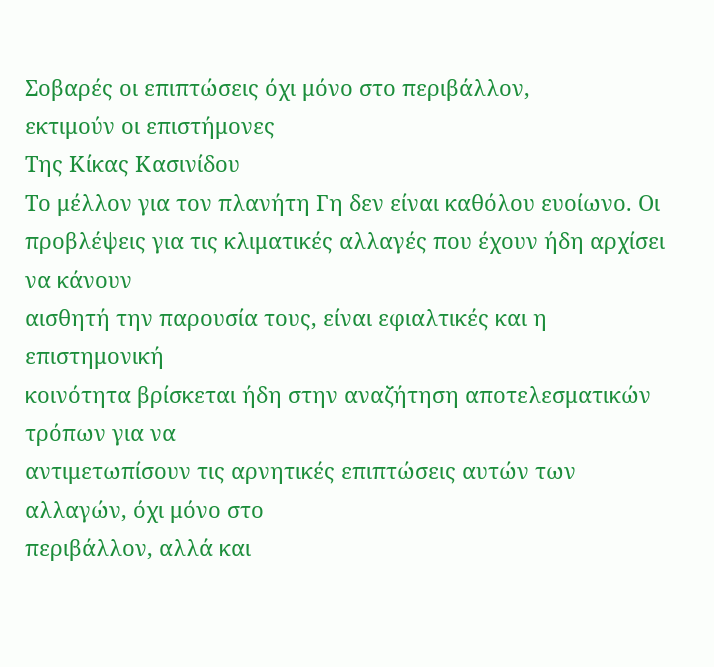Σοβαρές οι επιπτώσεις όχι μόνο στο περιβάλλον,
εκτιμούν οι επιστήμονες
Της Κίκας Κασινίδου
Το μέλλον για τον πλανήτη Γη δεν είναι καθόλου ευοίωνο. Οι
προβλέψεις για τις κλιματικές αλλαγές που έχουν ήδη αρχίσει να κάνουν
αισθητή την παρουσία τους, είναι εφιαλτικές και η επιστημονική
κοινότητα βρίσκεται ήδη στην αναζήτηση αποτελεσματικών τρόπων για να
αντιμετωπίσουν τις αρνητικές επιπτώσεις αυτών των αλλαγών, όχι μόνο στο
περιβάλλον, αλλά και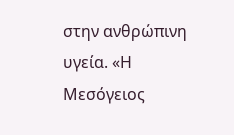στην ανθρώπινη υγεία. «Η Μεσόγειος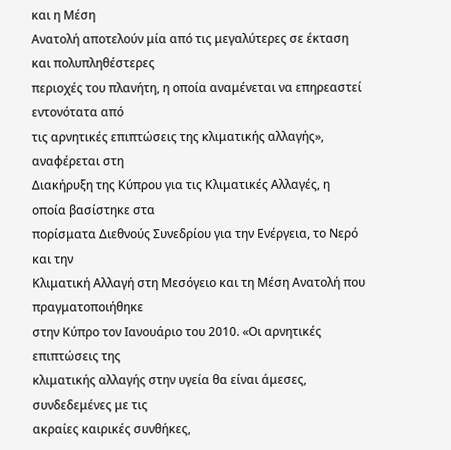και η Μέση
Ανατολή αποτελούν μία από τις μεγαλύτερες σε έκταση και πολυπληθέστερες
περιοχές του πλανήτη, η οποία αναμένεται να επηρεαστεί εντονότατα από
τις αρνητικές επιπτώσεις της κλιματικής αλλαγής», αναφέρεται στη
Διακήρυξη της Κύπρου για τις Κλιματικές Αλλαγές, η οποία βασίστηκε στα
πορίσματα Διεθνούς Συνεδρίου για την Ενέργεια, το Νερό και την
Κλιματική Αλλαγή στη Μεσόγειο και τη Μέση Ανατολή που πραγματοποιήθηκε
στην Κύπρο τον Ιανουάριο του 2010. «Οι αρνητικές επιπτώσεις της
κλιματικής αλλαγής στην υγεία θα είναι άμεσες, συνδεδεμένες με τις
ακραίες καιρικές συνθήκες,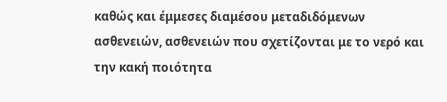καθώς και έμμεσες διαμέσου μεταδιδόμενων
ασθενειών, ασθενειών που σχετίζονται με το νερό και την κακή ποιότητα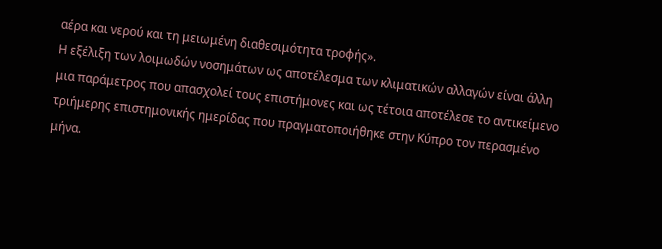αέρα και νερού και τη μειωμένη διαθεσιμότητα τροφής».
Η εξέλιξη των λοιμωδών νοσημάτων ως αποτέλεσμα των κλιματικών αλλαγών είναι άλλη μια παράμετρος που απασχολεί τους επιστήμονες και ως τέτοια αποτέλεσε το αντικείμενο τριήμερης επιστημονικής ημερίδας που πραγματοποιήθηκε στην Κύπρο τον περασμένο μήνα.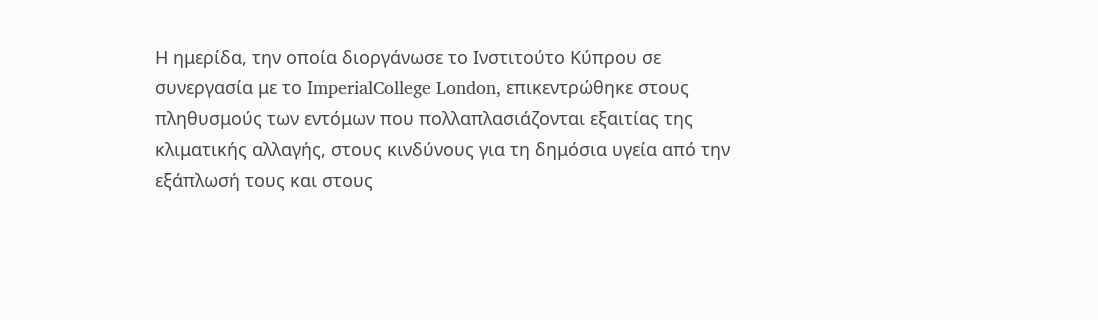Η ημερίδα, την οποία διοργάνωσε το Ινστιτούτο Κύπρου σε συνεργασία με το ΙmperialCollege London, επικεντρώθηκε στους πληθυσμούς των εντόμων που πολλαπλασιάζονται εξαιτίας της κλιματικής αλλαγής, στους κινδύνους για τη δημόσια υγεία από την εξάπλωσή τους και στους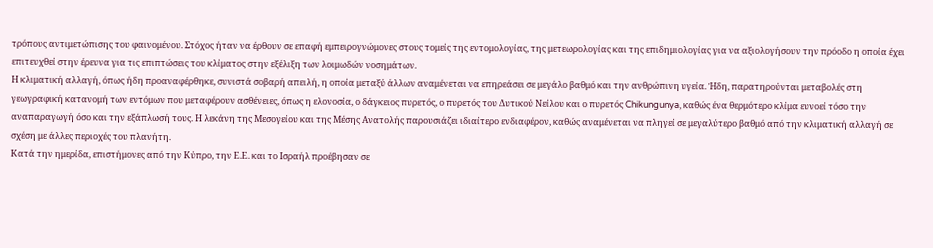τρόπους αντιμετώπισης του φαινομένου. Στόχος ήταν να έρθουν σε επαφή εμπειρογνώμονες στους τομείς της εντομολογίας, της μετεωρολογίας και της επιδημιολογίας για να αξιολογήσουν την πρόοδο η οποία έχει επιτευχθεί στην έρευνα για τις επιπτώσεις του κλίματος στην εξέλιξη των λοιμωδών νοσημάτων.
Η κλιματική αλλαγή, όπως ήδη προαναφέρθηκε, συνιστά σοβαρή απειλή, η οποία μεταξύ άλλων αναμένεται να επηρεάσει σε μεγάλο βαθμό και την ανθρώπινη υγεία. Ήδη, παρατηρούνται μεταβολές στη γεωγραφική κατανομή των εντόμων που μεταφέρουν ασθένειες, όπως η ελονοσία, ο δάγκειος πυρετός, ο πυρετός του Δυτικού Νείλου και ο πυρετός Chikungunya, καθώς ένα θερμότερο κλίμα ευνοεί τόσο την αναπαραγωγή όσο και την εξάπλωσή τους. Η λεκάνη της Μεσογείου και της Μέσης Ανατολής παρουσιάζει ιδιαίτερο ενδιαφέρον, καθώς αναμένεται να πληγεί σε μεγαλύτερο βαθμό από την κλιματική αλλαγή σε σχέση με άλλες περιοχές του πλανήτη.
Κατά την ημερίδα, επιστήμονες από την Κύπρο, την Ε.Ε. και το Ισραήλ προέβησαν σε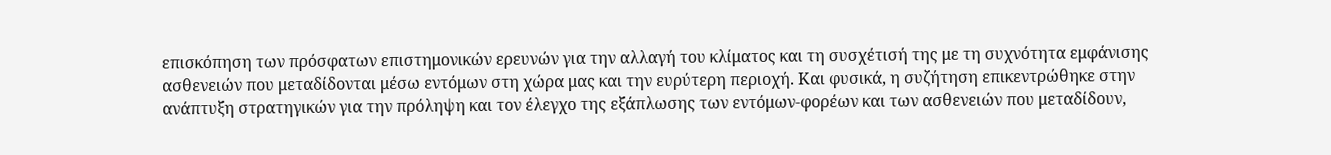επισκόπηση των πρόσφατων επιστημονικών ερευνών για την αλλαγή του κλίματος και τη συσχέτισή της με τη συχνότητα εμφάνισης ασθενειών που μεταδίδονται μέσω εντόμων στη χώρα μας και την ευρύτερη περιοχή. Και φυσικά, η συζήτηση επικεντρώθηκε στην ανάπτυξη στρατηγικών για την πρόληψη και τον έλεγχο της εξάπλωσης των εντόμων-φορέων και των ασθενειών που μεταδίδουν,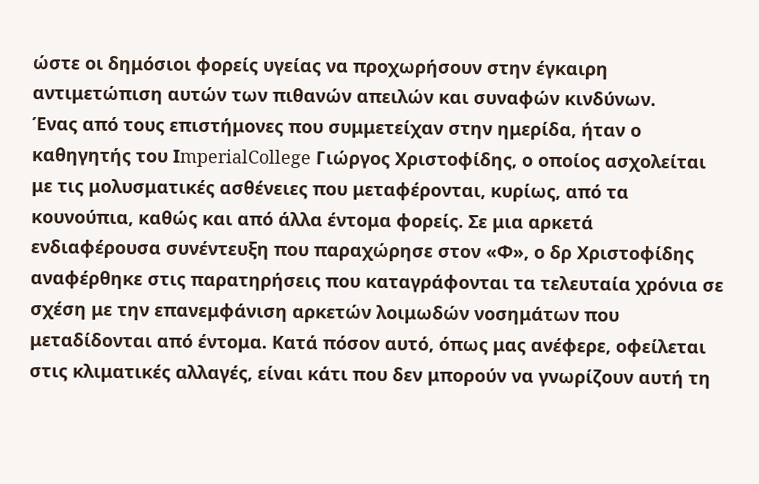ώστε οι δημόσιοι φορείς υγείας να προχωρήσουν στην έγκαιρη αντιμετώπιση αυτών των πιθανών απειλών και συναφών κινδύνων.
Ένας από τους επιστήμονες που συμμετείχαν στην ημερίδα, ήταν ο καθηγητής του ΙmperialCollege Γιώργος Χριστοφίδης, ο οποίος ασχολείται με τις μολυσματικές ασθένειες που μεταφέρονται, κυρίως, από τα κουνούπια, καθώς και από άλλα έντομα φορείς. Σε μια αρκετά ενδιαφέρουσα συνέντευξη που παραχώρησε στον «Φ», ο δρ Χριστοφίδης αναφέρθηκε στις παρατηρήσεις που καταγράφονται τα τελευταία χρόνια σε σχέση με την επανεμφάνιση αρκετών λοιμωδών νοσημάτων που μεταδίδονται από έντομα. Κατά πόσον αυτό, όπως μας ανέφερε, οφείλεται στις κλιματικές αλλαγές, είναι κάτι που δεν μπορούν να γνωρίζουν αυτή τη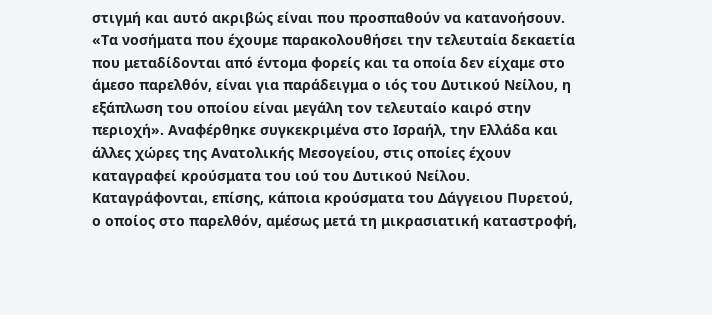στιγμή και αυτό ακριβώς είναι που προσπαθούν να κατανοήσουν.
«Τα νοσήματα που έχουμε παρακολουθήσει την τελευταία δεκαετία που μεταδίδονται από έντομα φορείς και τα οποία δεν είχαμε στο άμεσο παρελθόν, είναι για παράδειγμα ο ιός του Δυτικού Νείλου, η εξάπλωση του οποίου είναι μεγάλη τον τελευταίο καιρό στην περιοχή». Αναφέρθηκε συγκεκριμένα στο Ισραήλ, την Ελλάδα και άλλες χώρες της Ανατολικής Μεσογείου, στις οποίες έχουν καταγραφεί κρούσματα του ιού του Δυτικού Νείλου.
Καταγράφονται, επίσης, κάποια κρούσματα του Δάγγειου Πυρετού, ο οποίος στο παρελθόν, αμέσως μετά τη μικρασιατική καταστροφή,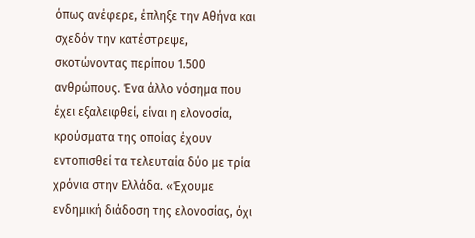όπως ανέφερε, έπληξε την Αθήνα και σχεδόν την κατέστρεψε, σκοτώνοντας περίπου 1.500 ανθρώπους. Ένα άλλο νόσημα που έχει εξαλειφθεί, είναι η ελονοσία, κρούσματα της οποίας έχουν εντοπισθεί τα τελευταία δύο με τρία χρόνια στην Ελλάδα. «Έχουμε ενδημική διάδοση της ελονοσίας, όχι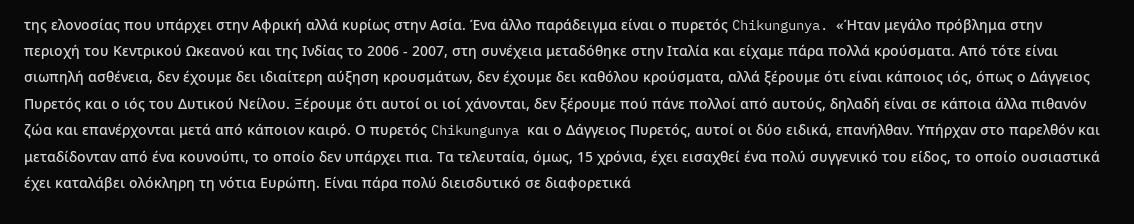της ελονοσίας που υπάρχει στην Αφρική αλλά κυρίως στην Ασία. Ένα άλλο παράδειγμα είναι ο πυρετός Chikungunya. «Ήταν μεγάλο πρόβλημα στην περιοχή του Κεντρικού Ωκεανού και της Ινδίας το 2006 - 2007, στη συνέχεια μεταδόθηκε στην Ιταλία και είχαμε πάρα πολλά κρούσματα. Από τότε είναι σιωπηλή ασθένεια, δεν έχουμε δει ιδιαίτερη αύξηση κρουσμάτων, δεν έχουμε δει καθόλου κρούσματα, αλλά ξέρουμε ότι είναι κάποιος ιός, όπως ο Δάγγειος Πυρετός και ο ιός του Δυτικού Νείλου. Ξέρουμε ότι αυτοί οι ιοί χάνονται, δεν ξέρουμε πού πάνε πολλοί από αυτούς, δηλαδή είναι σε κάποια άλλα πιθανόν ζώα και επανέρχονται μετά από κάποιον καιρό. Ο πυρετός Chikungunya και ο Δάγγειος Πυρετός, αυτοί οι δύο ειδικά, επανήλθαν. Υπήρχαν στο παρελθόν και μεταδίδονταν από ένα κουνούπι, το οποίο δεν υπάρχει πια. Τα τελευταία, όμως, 15 χρόνια, έχει εισαχθεί ένα πολύ συγγενικό του είδος, το οποίο ουσιαστικά έχει καταλάβει ολόκληρη τη νότια Ευρώπη. Είναι πάρα πολύ διεισδυτικό σε διαφορετικά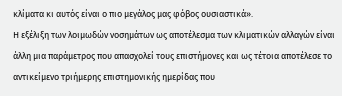κλίματα κι αυτός είναι ο πιο μεγάλος μας φόβος ουσιαστικά».
Η εξέλιξη των λοιμωδών νοσημάτων ως αποτέλεσμα των κλιματικών αλλαγών είναι άλλη μια παράμετρος που απασχολεί τους επιστήμονες και ως τέτοια αποτέλεσε το αντικείμενο τριήμερης επιστημονικής ημερίδας που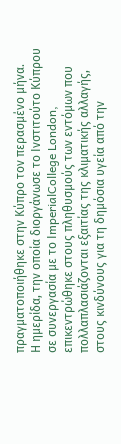πραγματοποιήθηκε στην Κύπρο τον περασμένο μήνα.
Η ημερίδα, την οποία διοργάνωσε το Ινστιτούτο Κύπρου σε συνεργασία με το ΙmperialCollege London, επικεντρώθηκε στους πληθυσμούς των εντόμων που πολλαπλασιάζονται εξαιτίας της κλιματικής αλλαγής, στους κινδύνους για τη δημόσια υγεία από την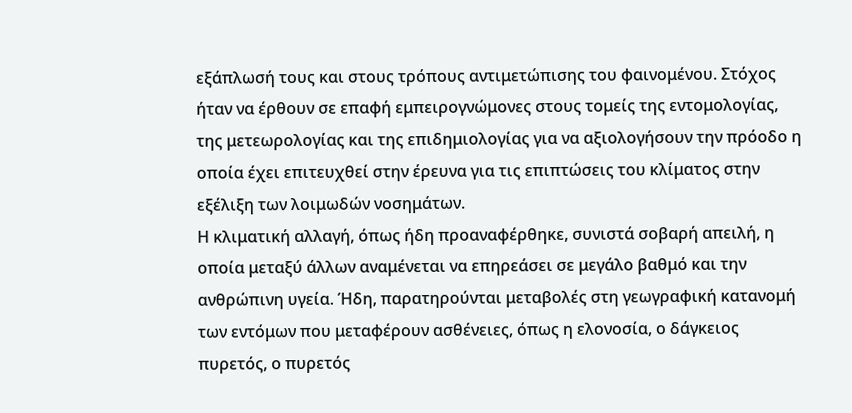εξάπλωσή τους και στους τρόπους αντιμετώπισης του φαινομένου. Στόχος ήταν να έρθουν σε επαφή εμπειρογνώμονες στους τομείς της εντομολογίας, της μετεωρολογίας και της επιδημιολογίας για να αξιολογήσουν την πρόοδο η οποία έχει επιτευχθεί στην έρευνα για τις επιπτώσεις του κλίματος στην εξέλιξη των λοιμωδών νοσημάτων.
Η κλιματική αλλαγή, όπως ήδη προαναφέρθηκε, συνιστά σοβαρή απειλή, η οποία μεταξύ άλλων αναμένεται να επηρεάσει σε μεγάλο βαθμό και την ανθρώπινη υγεία. Ήδη, παρατηρούνται μεταβολές στη γεωγραφική κατανομή των εντόμων που μεταφέρουν ασθένειες, όπως η ελονοσία, ο δάγκειος πυρετός, ο πυρετός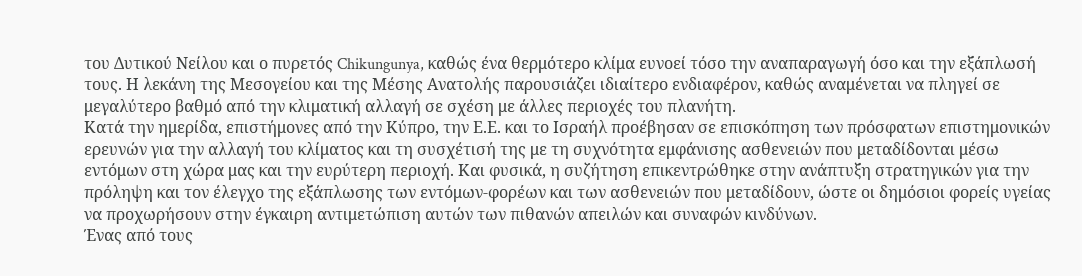του Δυτικού Νείλου και ο πυρετός Chikungunya, καθώς ένα θερμότερο κλίμα ευνοεί τόσο την αναπαραγωγή όσο και την εξάπλωσή τους. Η λεκάνη της Μεσογείου και της Μέσης Ανατολής παρουσιάζει ιδιαίτερο ενδιαφέρον, καθώς αναμένεται να πληγεί σε μεγαλύτερο βαθμό από την κλιματική αλλαγή σε σχέση με άλλες περιοχές του πλανήτη.
Κατά την ημερίδα, επιστήμονες από την Κύπρο, την Ε.Ε. και το Ισραήλ προέβησαν σε επισκόπηση των πρόσφατων επιστημονικών ερευνών για την αλλαγή του κλίματος και τη συσχέτισή της με τη συχνότητα εμφάνισης ασθενειών που μεταδίδονται μέσω εντόμων στη χώρα μας και την ευρύτερη περιοχή. Και φυσικά, η συζήτηση επικεντρώθηκε στην ανάπτυξη στρατηγικών για την πρόληψη και τον έλεγχο της εξάπλωσης των εντόμων-φορέων και των ασθενειών που μεταδίδουν, ώστε οι δημόσιοι φορείς υγείας να προχωρήσουν στην έγκαιρη αντιμετώπιση αυτών των πιθανών απειλών και συναφών κινδύνων.
Ένας από τους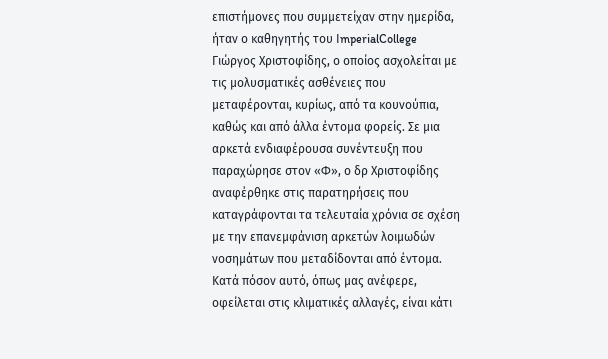επιστήμονες που συμμετείχαν στην ημερίδα, ήταν ο καθηγητής του ΙmperialCollege Γιώργος Χριστοφίδης, ο οποίος ασχολείται με τις μολυσματικές ασθένειες που μεταφέρονται, κυρίως, από τα κουνούπια, καθώς και από άλλα έντομα φορείς. Σε μια αρκετά ενδιαφέρουσα συνέντευξη που παραχώρησε στον «Φ», ο δρ Χριστοφίδης αναφέρθηκε στις παρατηρήσεις που καταγράφονται τα τελευταία χρόνια σε σχέση με την επανεμφάνιση αρκετών λοιμωδών νοσημάτων που μεταδίδονται από έντομα. Κατά πόσον αυτό, όπως μας ανέφερε, οφείλεται στις κλιματικές αλλαγές, είναι κάτι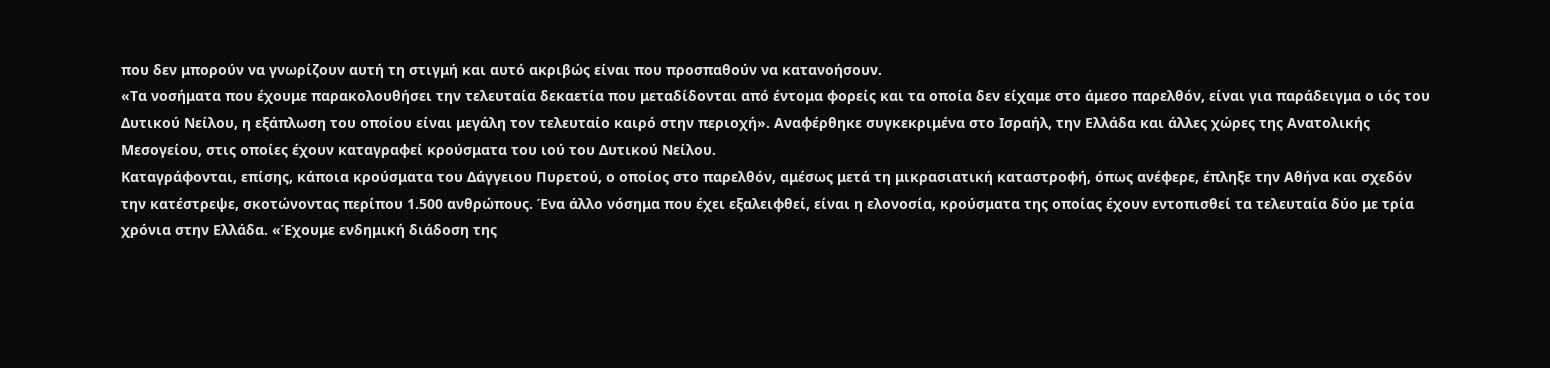που δεν μπορούν να γνωρίζουν αυτή τη στιγμή και αυτό ακριβώς είναι που προσπαθούν να κατανοήσουν.
«Τα νοσήματα που έχουμε παρακολουθήσει την τελευταία δεκαετία που μεταδίδονται από έντομα φορείς και τα οποία δεν είχαμε στο άμεσο παρελθόν, είναι για παράδειγμα ο ιός του Δυτικού Νείλου, η εξάπλωση του οποίου είναι μεγάλη τον τελευταίο καιρό στην περιοχή». Αναφέρθηκε συγκεκριμένα στο Ισραήλ, την Ελλάδα και άλλες χώρες της Ανατολικής Μεσογείου, στις οποίες έχουν καταγραφεί κρούσματα του ιού του Δυτικού Νείλου.
Καταγράφονται, επίσης, κάποια κρούσματα του Δάγγειου Πυρετού, ο οποίος στο παρελθόν, αμέσως μετά τη μικρασιατική καταστροφή, όπως ανέφερε, έπληξε την Αθήνα και σχεδόν την κατέστρεψε, σκοτώνοντας περίπου 1.500 ανθρώπους. Ένα άλλο νόσημα που έχει εξαλειφθεί, είναι η ελονοσία, κρούσματα της οποίας έχουν εντοπισθεί τα τελευταία δύο με τρία χρόνια στην Ελλάδα. «Έχουμε ενδημική διάδοση της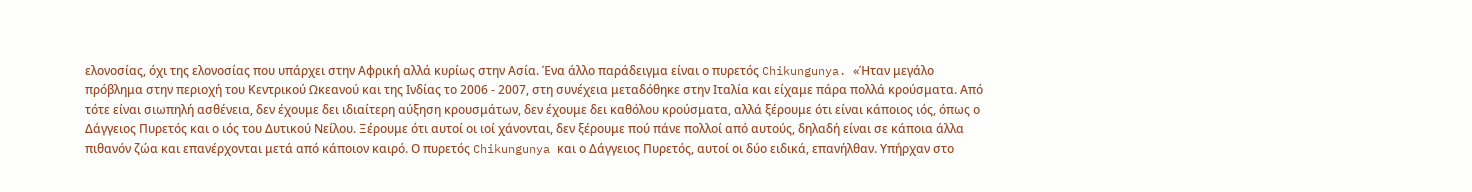ελονοσίας, όχι της ελονοσίας που υπάρχει στην Αφρική αλλά κυρίως στην Ασία. Ένα άλλο παράδειγμα είναι ο πυρετός Chikungunya. «Ήταν μεγάλο πρόβλημα στην περιοχή του Κεντρικού Ωκεανού και της Ινδίας το 2006 - 2007, στη συνέχεια μεταδόθηκε στην Ιταλία και είχαμε πάρα πολλά κρούσματα. Από τότε είναι σιωπηλή ασθένεια, δεν έχουμε δει ιδιαίτερη αύξηση κρουσμάτων, δεν έχουμε δει καθόλου κρούσματα, αλλά ξέρουμε ότι είναι κάποιος ιός, όπως ο Δάγγειος Πυρετός και ο ιός του Δυτικού Νείλου. Ξέρουμε ότι αυτοί οι ιοί χάνονται, δεν ξέρουμε πού πάνε πολλοί από αυτούς, δηλαδή είναι σε κάποια άλλα πιθανόν ζώα και επανέρχονται μετά από κάποιον καιρό. Ο πυρετός Chikungunya και ο Δάγγειος Πυρετός, αυτοί οι δύο ειδικά, επανήλθαν. Υπήρχαν στο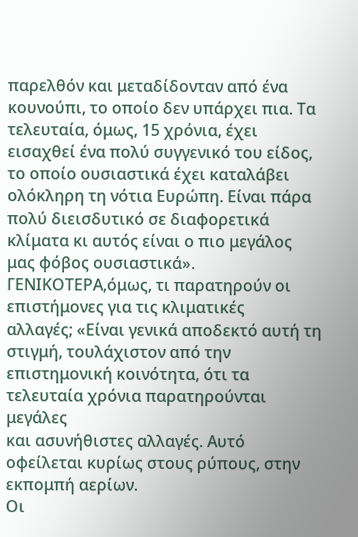παρελθόν και μεταδίδονταν από ένα κουνούπι, το οποίο δεν υπάρχει πια. Τα τελευταία, όμως, 15 χρόνια, έχει εισαχθεί ένα πολύ συγγενικό του είδος, το οποίο ουσιαστικά έχει καταλάβει ολόκληρη τη νότια Ευρώπη. Είναι πάρα πολύ διεισδυτικό σε διαφορετικά κλίματα κι αυτός είναι ο πιο μεγάλος μας φόβος ουσιαστικά».
ΓΕΝΙΚΟΤΕΡΑ,όμως, τι παρατηρούν οι επιστήμονες για τις κλιματικές
αλλαγές; «Είναι γενικά αποδεκτό αυτή τη στιγμή, τουλάχιστον από την
επιστημονική κοινότητα, ότι τα τελευταία χρόνια παρατηρούνται μεγάλες
και ασυνήθιστες αλλαγές. Αυτό οφείλεται κυρίως στους ρύπους, στην
εκπομπή αερίων.
Οι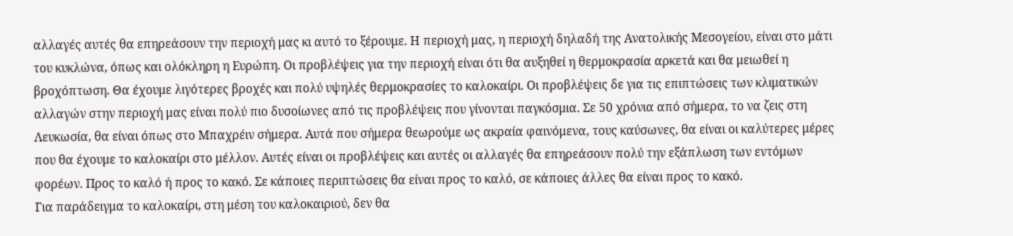αλλαγές αυτές θα επηρεάσουν την περιοχή μας κι αυτό το ξέρουμε. Η περιοχή μας, η περιοχή δηλαδή της Ανατολικής Μεσογείου, είναι στο μάτι του κυκλώνα, όπως και ολόκληρη η Ευρώπη. Οι προβλέψεις για την περιοχή είναι ότι θα αυξηθεί η θερμοκρασία αρκετά και θα μειωθεί η βροχόπτωση. Θα έχουμε λιγότερες βροχές και πολύ υψηλές θερμοκρασίες το καλοκαίρι. Οι προβλέψεις δε για τις επιπτώσεις των κλιματικών αλλαγών στην περιοχή μας είναι πολύ πιο δυσοίωνες από τις προβλέψεις που γίνονται παγκόσμια. Σε 50 χρόνια από σήμερα, το να ζεις στη Λευκωσία, θα είναι όπως στο Μπαχρέιν σήμερα. Αυτά που σήμερα θεωρούμε ως ακραία φαινόμενα, τους καύσωνες, θα είναι οι καλύτερες μέρες που θα έχουμε το καλοκαίρι στο μέλλον. Αυτές είναι οι προβλέψεις και αυτές οι αλλαγές θα επηρεάσουν πολύ την εξάπλωση των εντόμων φορέων. Προς το καλό ή προς το κακό. Σε κάποιες περιπτώσεις θα είναι προς το καλό, σε κάποιες άλλες θα είναι προς το κακό.
Για παράδειγμα το καλοκαίρι, στη μέση του καλοκαιριού, δεν θα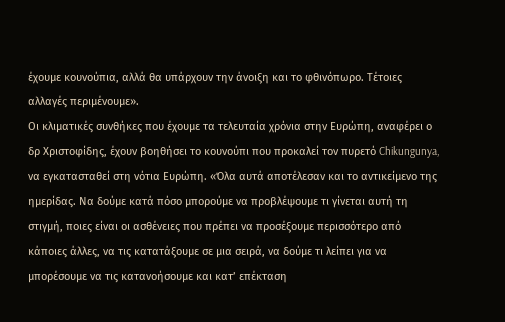έχουμε κουνούπια, αλλά θα υπάρχουν την άνοιξη και το φθινόπωρο. Τέτοιες αλλαγές περιμένουμε».
Οι κλιματικές συνθήκες που έχουμε τα τελευταία χρόνια στην Ευρώπη, αναφέρει ο δρ Χριστοφίδης, έχουν βοηθήσει το κουνούπι που προκαλεί τον πυρετό Chikungunya, να εγκατασταθεί στη νότια Ευρώπη. «Όλα αυτά αποτέλεσαν και το αντικείμενο της ημερίδας. Να δούμε κατά πόσο μπορούμε να προβλέψουμε τι γίνεται αυτή τη στιγμή, ποιες είναι οι ασθένειες που πρέπει να προσέξουμε περισσότερο από κάποιες άλλες, να τις κατατάξουμε σε μια σειρά, να δούμε τι λείπει για να μπορέσουμε να τις κατανοήσουμε και κατ’ επέκταση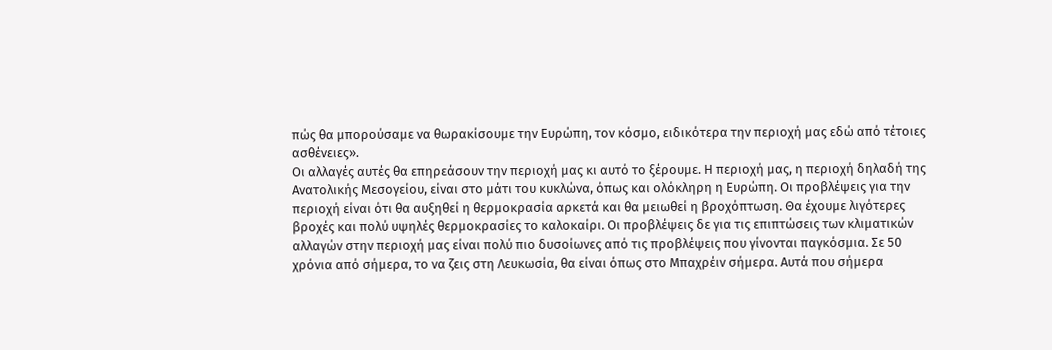πώς θα μπορούσαμε να θωρακίσουμε την Ευρώπη, τον κόσμο, ειδικότερα την περιοχή μας εδώ από τέτοιες ασθένειες».
Οι αλλαγές αυτές θα επηρεάσουν την περιοχή μας κι αυτό το ξέρουμε. Η περιοχή μας, η περιοχή δηλαδή της Ανατολικής Μεσογείου, είναι στο μάτι του κυκλώνα, όπως και ολόκληρη η Ευρώπη. Οι προβλέψεις για την περιοχή είναι ότι θα αυξηθεί η θερμοκρασία αρκετά και θα μειωθεί η βροχόπτωση. Θα έχουμε λιγότερες βροχές και πολύ υψηλές θερμοκρασίες το καλοκαίρι. Οι προβλέψεις δε για τις επιπτώσεις των κλιματικών αλλαγών στην περιοχή μας είναι πολύ πιο δυσοίωνες από τις προβλέψεις που γίνονται παγκόσμια. Σε 50 χρόνια από σήμερα, το να ζεις στη Λευκωσία, θα είναι όπως στο Μπαχρέιν σήμερα. Αυτά που σήμερα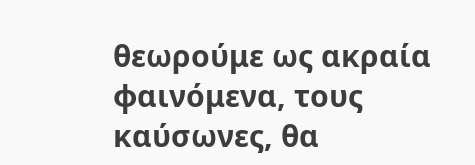θεωρούμε ως ακραία φαινόμενα, τους καύσωνες, θα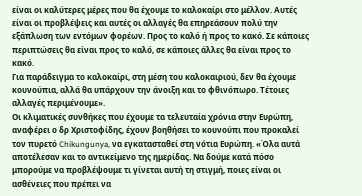είναι οι καλύτερες μέρες που θα έχουμε το καλοκαίρι στο μέλλον. Αυτές είναι οι προβλέψεις και αυτές οι αλλαγές θα επηρεάσουν πολύ την εξάπλωση των εντόμων φορέων. Προς το καλό ή προς το κακό. Σε κάποιες περιπτώσεις θα είναι προς το καλό, σε κάποιες άλλες θα είναι προς το κακό.
Για παράδειγμα το καλοκαίρι, στη μέση του καλοκαιριού, δεν θα έχουμε κουνούπια, αλλά θα υπάρχουν την άνοιξη και το φθινόπωρο. Τέτοιες αλλαγές περιμένουμε».
Οι κλιματικές συνθήκες που έχουμε τα τελευταία χρόνια στην Ευρώπη, αναφέρει ο δρ Χριστοφίδης, έχουν βοηθήσει το κουνούπι που προκαλεί τον πυρετό Chikungunya, να εγκατασταθεί στη νότια Ευρώπη. «Όλα αυτά αποτέλεσαν και το αντικείμενο της ημερίδας. Να δούμε κατά πόσο μπορούμε να προβλέψουμε τι γίνεται αυτή τη στιγμή, ποιες είναι οι ασθένειες που πρέπει να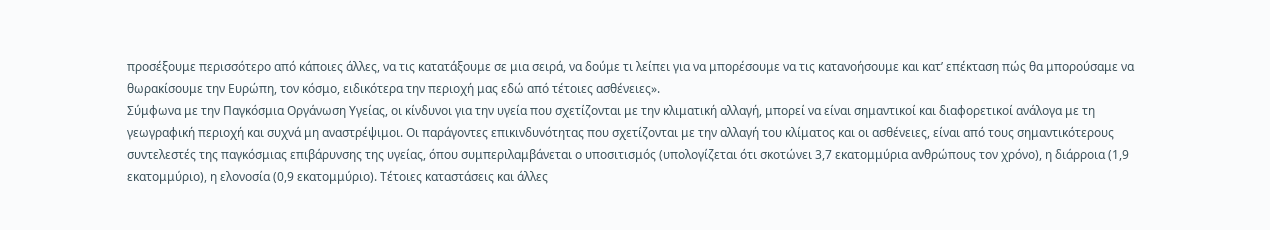προσέξουμε περισσότερο από κάποιες άλλες, να τις κατατάξουμε σε μια σειρά, να δούμε τι λείπει για να μπορέσουμε να τις κατανοήσουμε και κατ’ επέκταση πώς θα μπορούσαμε να θωρακίσουμε την Ευρώπη, τον κόσμο, ειδικότερα την περιοχή μας εδώ από τέτοιες ασθένειες».
Σύμφωνα με την Παγκόσμια Οργάνωση Υγείας, οι κίνδυνοι για την υγεία που σχετίζονται με την κλιματική αλλαγή, μπορεί να είναι σημαντικοί και διαφορετικοί ανάλογα με τη γεωγραφική περιοχή και συχνά μη αναστρέψιμοι. Οι παράγοντες επικινδυνότητας που σχετίζονται με την αλλαγή του κλίματος και οι ασθένειες, είναι από τους σημαντικότερους συντελεστές της παγκόσμιας επιβάρυνσης της υγείας, όπου συμπεριλαμβάνεται ο υποσιτισμός (υπολογίζεται ότι σκοτώνει 3,7 εκατομμύρια ανθρώπους τον χρόνο), η διάρροια (1,9 εκατομμύριο), η ελονοσία (0,9 εκατομμύριο). Τέτοιες καταστάσεις και άλλες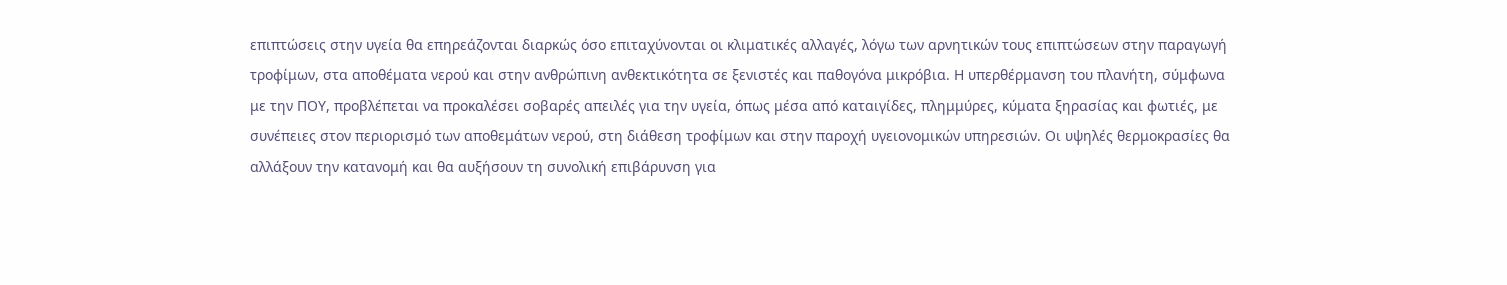επιπτώσεις στην υγεία θα επηρεάζονται διαρκώς όσο επιταχύνονται οι κλιματικές αλλαγές, λόγω των αρνητικών τους επιπτώσεων στην παραγωγή τροφίμων, στα αποθέματα νερού και στην ανθρώπινη ανθεκτικότητα σε ξενιστές και παθογόνα μικρόβια. Η υπερθέρμανση του πλανήτη, σύμφωνα με την ΠΟΥ, προβλέπεται να προκαλέσει σοβαρές απειλές για την υγεία, όπως μέσα από καταιγίδες, πλημμύρες, κύματα ξηρασίας και φωτιές, με συνέπειες στον περιορισμό των αποθεμάτων νερού, στη διάθεση τροφίμων και στην παροχή υγειονομικών υπηρεσιών. Οι υψηλές θερμοκρασίες θα αλλάξουν την κατανομή και θα αυξήσουν τη συνολική επιβάρυνση για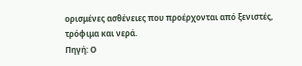ορισμένες ασθένειες που προέρχονται από ξενιστές, τρόφιμα και νερά.
Πηγή: Ο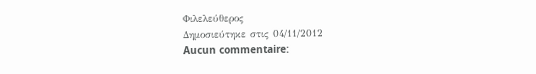Φιλελεύθερος
Δημοσιεύτηκε στις 04/11/2012
Aucun commentaire: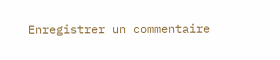Enregistrer un commentaire